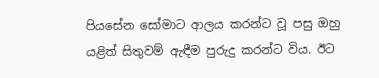පියසේන සෝමාට ආලය කරන්ට වූ පසු ඔහු යළිත් සිතුවම් ඇඳීම පුරුදු කරන්ට විය. ඊට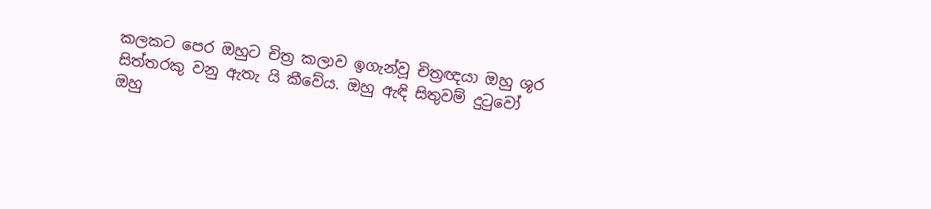කලකට පෙර ඔහුට චිත්‍ර කලාව ඉගැන්වූ චිත්‍රඥයා ඔහු ශූර සිත්තරකු වනු ඇතැ යි කීවේය. ඔහු ඇඳි සිතුවම් දුටුවෝ ඔහු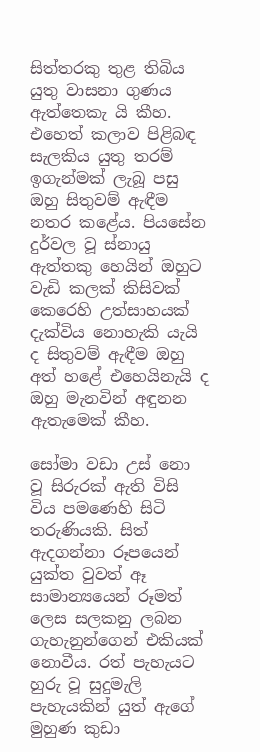සිත්තරකු තුළ තිබිය යුතු වාසනා ගුණය ඇත්තෙකැ යි කීහ. එහෙත් කලාව පිළිබඳ සැලකිය යුතු තරම් ඉගැන්මක් ලැබූ පසු ඔහු සිතුවම් ඇඳීම නතර කළේය. පියසේන දුර්වල වූ ස්නායු ඇත්තකු හෙයින් ඔහුට වැඩි කලක් කිසිවක් කෙරෙහි උත්සාහයක් දැක්විය නොහැකි යැයි ද සිතුවම් ඇඳීම ඔහු අත් හළේ එහෙයිනැයි ද ඔහු මැනවින් අඳුනන ඇතැමෙක් කීහ.

සෝමා වඩා උස් නො වූ සිරුරක් ඇති විසි විය පමණෙහි සිටි තරුණියකි. සිත් ඇදගන්නා රූපයෙන් යුක්ත වුවත් ඈ සාමාන්‍යයෙන් රූමත් ලෙස සලකනු ලබන ගැහැනුන්ගෙන් එකියක් නොවීය. රත් පැහැයට හුරු වූ සුදුමැලි පැහැයකින් යුත් ඇගේ මුහුණ කුඩා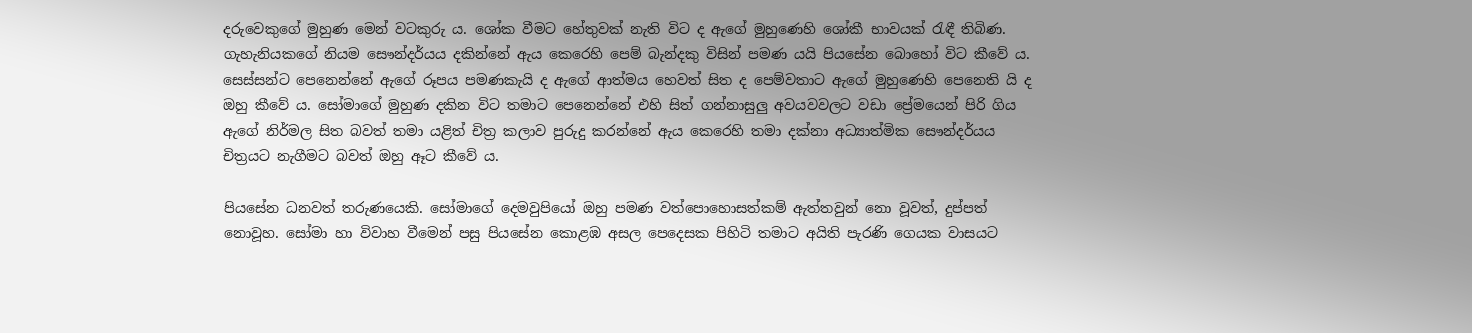දරුවෙකුගේ මුහුණ මෙන් වටකුරු ය. ශෝක වීමට හේතුවක් නැති විට ද ඇගේ මුහුණෙහි ශෝකී භාවයක් රැඳී තිබිණ.
ගැහැනියකගේ නියම සෞන්දර්යය දකින්නේ ඇය කෙරෙහි පෙම් බැන්දකු විසින් පමණ යයි පියසේන බොහෝ විට කීවේ ය. සෙස්සන්ට පෙනෙන්නේ ඇගේ රූපය පමණකැයි ද ඇගේ ආත්මය හෙවත් සිත ද පෙම්වතාට ඇගේ මුහුණෙහි පෙනෙති යි ද ඔහු කීවේ ය. සෝමාගේ මුහුණ දකින විට තමාට පෙනෙන්නේ එහි සිත් ගන්නාසුලු අවයවවලට වඩා ප්‍රේමයෙන් පිරි ගිය ඇගේ නිර්මල සිත බවත් තමා යළිත් චිත්‍ර කලාව පුරුදු කරන්නේ ඇය කෙරෙහි තමා දක්නා අධ්‍යාත්මික සෞන්දර්යය චිත්‍රයට නැගීමට බවත් ඔහු ඈට කීවේ ය.

පියසේන ධනවත් තරුණයෙකි. සෝමාගේ දෙමවුපියෝ ඔහු පමණ වත්පොහොසත්කම් ඇත්තවුන් නො වූවත්, දුප්පත් නොවූහ. සෝමා හා විවාහ වීමෙන් පසු පියසේන කොළඹ අසල පෙදෙසක පිහිටි තමාට අයිති පැරණි ගෙයක වාසයට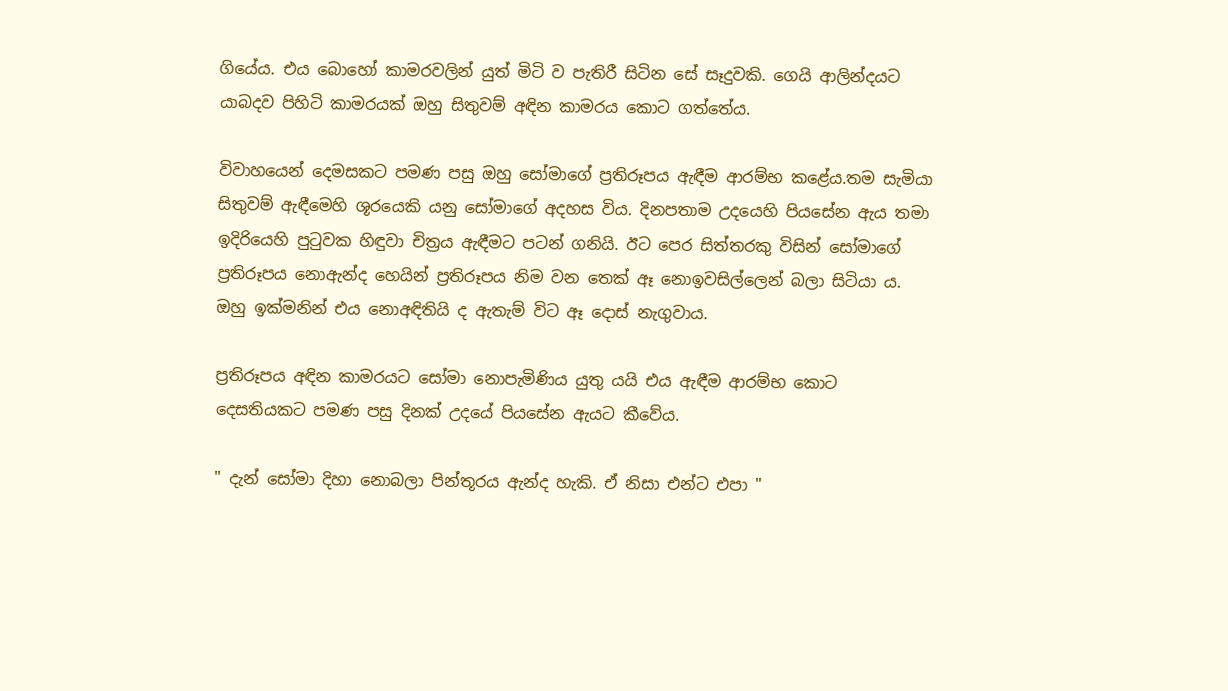ගියේය. එය බොහෝ කාමරවලින් යුත් මිටි ව පැතිරී සිටින සේ සෑදුවකි. ගෙයි ආලින්දයට යාබදව පිහිටි කාමරයක් ඔහු සිතුවම් අඳින කාමරය කොට ගත්තේය.

විවාහයෙන් දෙමසකට පමණ පසු ඔහු සෝමාගේ ප්‍රතිරූපය ඇඳීම ආරම්භ කළේය.තම සැමියා සිතුවම් ඇඳීමෙහි ශූරයෙකි යනු සෝමාගේ අදහස විය. දිනපතාම උදයෙහි පියසේන ඇය තමා ඉදිරියෙහි පුටුවක හිඳුවා චිත්‍රය ඇඳීමට පටන් ගනියි. ඊට පෙර සිත්තරකු විසින් සෝමාගේ ප්‍රතිරූපය නොඇන්ද හෙයින් ප්‍රතිරූපය නිම වන තෙක් ඈ නොඉවසිල්ලෙන් බලා සිටියා ය. ඔහු ඉක්මනින් එය නොඅඳිතියි ද ඇතැම් විට ඈ දොස් නැගුවාය.

ප්‍රතිරූපය අඳින කාමරයට සෝමා නොපැමිණිය යුතු යයි එය ඇඳීම ආරම්භ කොට දෙසතියකට පමණ පසු දිනක් උදයේ පියසේන ඇයට කීවේය.

" දැන් සෝමා දිහා නොබලා පින්තූරය ඇන්ද හැකි. ඒ නිසා එන්ට එපා "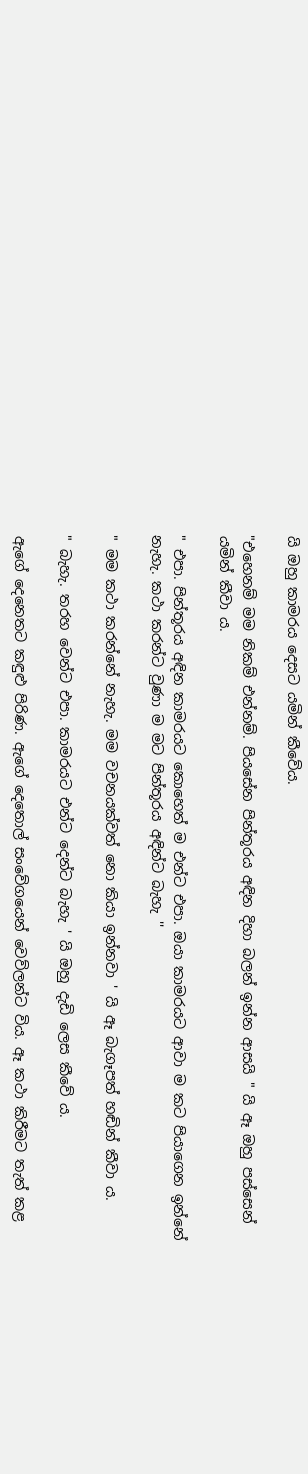යි ඔහු කාමරය දෙසට යමින් කීවේය.

"එහෙනම් මම නිකම් එන්නම්. පියසේන පින්තූරය අඳින දිහා බලන් ඉන්න ආසයි " යි ඈ ඔහු පස්සෙන් යමින් කීවා ය.

" එපා. පින්තූරය අඳින කාමරයට කොහෙත් ම එන්ට එපා. ඔයා කාමරයට ආවා ම කට පියාගෙන ඉන්නේ නැහැ. කථා කරන්ට වුණා ම මට පින්තූරය අඳින්ට බැහැ ''

" මම කථා කරන්නේ නැහැ. මම වචනයක්වත් නො කියා ඉන්නවා ' යි ඈ බැගෑපත් හඬින් කීවා ය.

" බැහැ. තරහ වෙන්ට එපා. කාමරයට එන්ට දෙන්ට බැහැ ' යි ඔහු දැඩි ලෙස කීවේ ය.

ඇගේ දෙනෙතට කඳුළු පිරිණ. ඇගේ දෙතොල් සංවේගයෙන් වෙව්ලන්ට විය. ඈ කථා කිරීමට තැත් කළ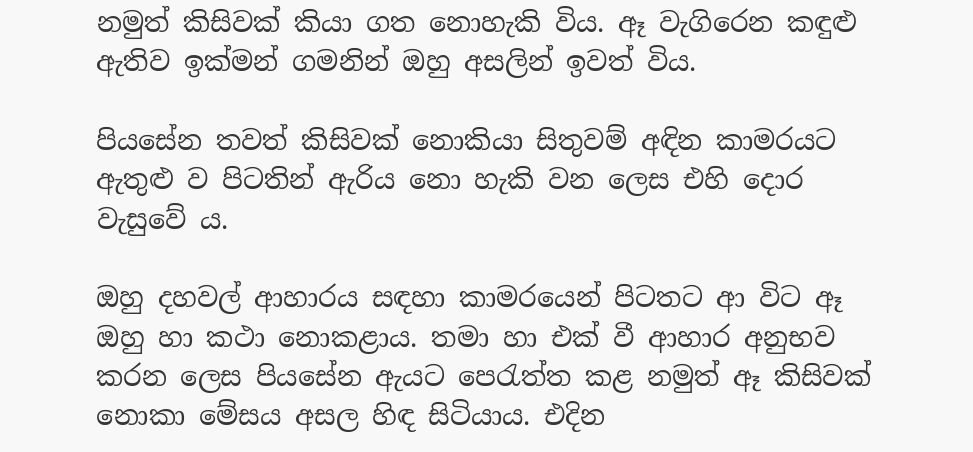නමුත් කිසිවක් කියා ගත නොහැකි විය. ඈ වැගිරෙන කඳුළු ඇතිව ඉක්මන් ගමනින් ඔහු අසලින් ඉවත් විය.

පියසේන තවත් කිසිවක් නොකියා සිතුවම් අඳින කාමරයට ඇතුළු ව පිටතින් ඇරිය නො හැකි වන ලෙස එහි දොර වැසුවේ ය.

ඔහු දහවල් ආහාරය සඳහා කාමරයෙන් පිටතට ආ විට ඈ ඔහු හා කථා නොකළාය. තමා හා එක් වී ආහාර අනුභව කරන ලෙස පියසේන ඇයට පෙරැත්ත කළ නමුත් ඈ කිසිවක් නොකා මේසය අසල හිඳ සිටියාය. එදින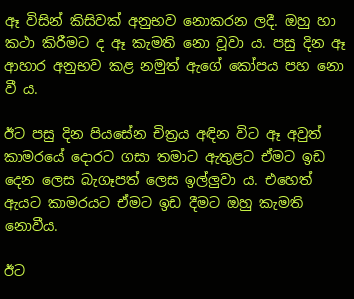ඈ විසින් කිසිවක් අනුභව නොකරන ලදී. ඔහු හා කථා කිරීමට ද ඈ කැමති නො වූවා ය. පසු දින ඈ ආහාර අනුභව කළ නමුත් ඇගේ කෝපය පහ නො වී ය.

ඊට පසු දින පියසේන චිත්‍රය අඳින විට ඈ අවුත් කාමරයේ දොරට ගසා තමාට ඇතුළට ඒමට ඉඩ දෙන ලෙස බැගෑපත් ලෙස ඉල්ලුවා ය. එහෙත් ඇයට කාමරයට ඒමට ඉඩ දීමට ඔහු කැමති නොවීය.

ඊට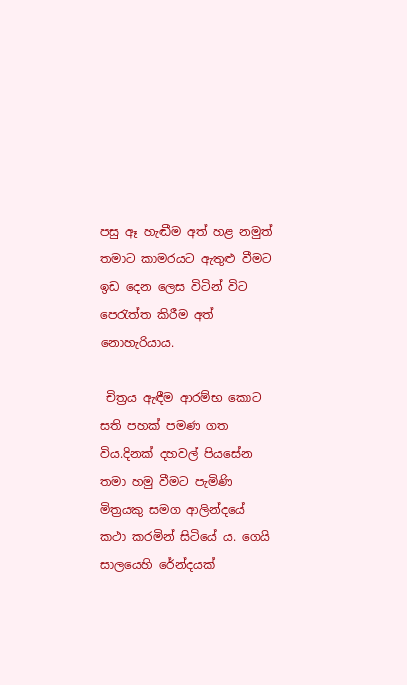පසු ඈ හැඬීම අත් හළ නමුත් තමාට කාමරයට ඇතුළු වීමට ඉඩ දෙන ලෙස විටින් විට පෙරැත්ත කිරීම අත් නොහැරියාය.

 චිත්‍රය ඇඳීම ආරම්භ කොට සති පහක් පමණ ගත විය.දිනක් දහවල් පියසේන තමා හමු වීමට පැමිණි මිත්‍රයකු සමග ආලින්දයේ කථා කරමින් සිටියේ ය. ගෙයි සාලයෙහි රේන්දයක්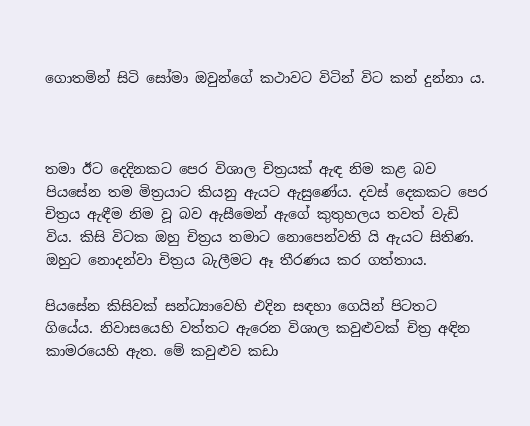ගොතමින් සිටි සෝමා ඔවුන්ගේ කථාවට විටින් විට කන් දුන්නා ය.



තමා ඊට දෙදිනකට පෙර විශාල චිත්‍රයක් ඇඳ නිම කළ බව පියසේන තම මිත්‍රයාට කියනු ඇයට ඇසුණේය. දවස් දෙකකට පෙර චිත්‍රය ඇඳීම නිම වූ බව ඇසීමෙන් ඇගේ කුතුහලය තවත් වැඩි විය. කිසි විටක ඔහු චිත්‍රය තමාට නොපෙන්වති යි ඇයට සිතිණ. ඔහුට නොදන්වා චිත්‍රය බැලීමට ඈ තීරණය කර ගත්තාය.

පියසේන කිසිවක් සන්ධ්‍යාවෙහි එදින සඳහා ගෙයින් පිටතට ගියේය. නිවාසයෙහි වත්තට ඇරෙන විශාල කවුළුවක් චිත්‍ර අඳින කාමරයෙහි ඇත. මේ කවුළුව කඩා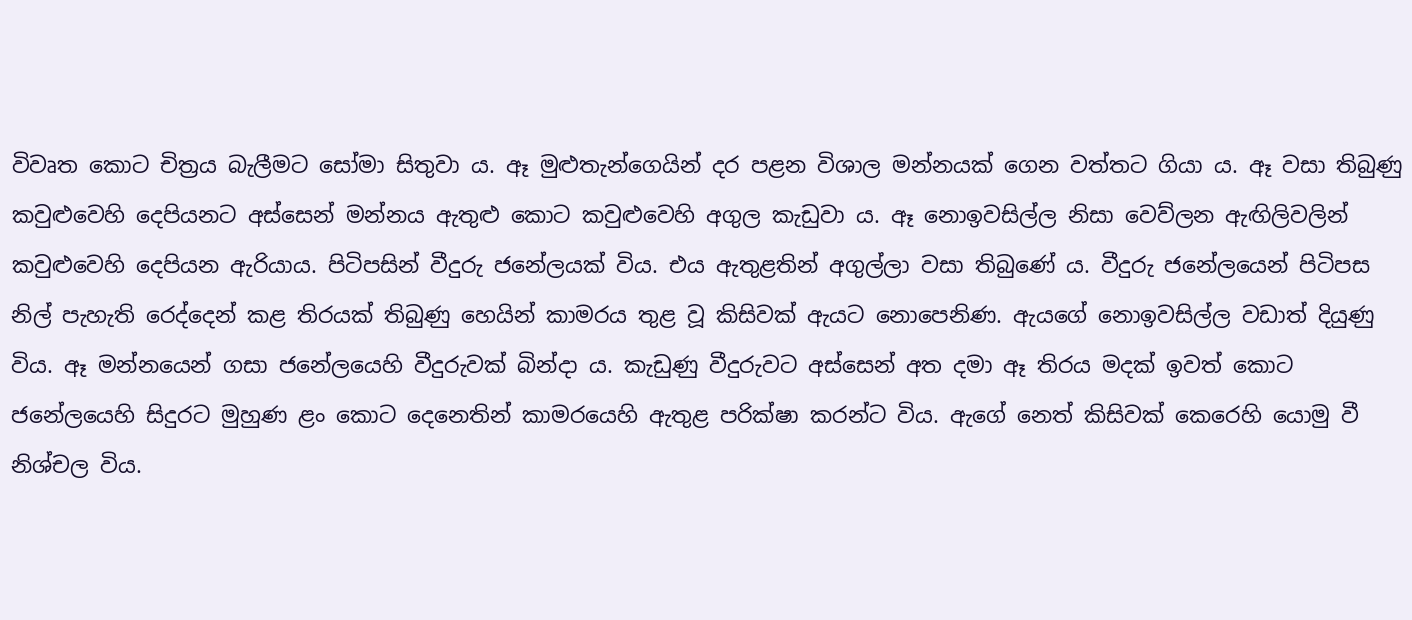විවෘත කොට චිත්‍රය බැලීමට සෝමා සිතුවා ය. ඈ මුළුතැන්ගෙයින් දර පළන විශාල මන්නයක් ගෙන වත්තට ගියා ය. ඈ වසා තිබුණු කවුළුවෙහි දෙපියනට අස්සෙන් මන්නය ඇතුළු කොට කවුළුවෙහි අගුල කැඩුවා ය. ඈ නොඉවසිල්ල නිසා වෙව්ලන ඇඟිලිවලින් කවුළුවෙහි දෙපියන ඇරියාය. පිටිපසින් වීදුරු ජනේලයක් විය. එය ඇතුළතින් අගුල්ලා වසා තිබුණේ ය. වීදුරු ජනේලයෙන් පිටිපස නිල් පැහැති රෙද්දෙන් කළ තිරයක් තිබුණු හෙයින් කාමරය තුළ වූ කිසිවක් ඇයට නොපෙනිණ. ඇයගේ නොඉවසිල්ල වඩාත් දියුණු විය. ඈ මන්නයෙන් ගසා ජනේලයෙහි වීදුරුවක් බින්දා ය. කැඩුණු වීදුරුවට අස්සෙන් අත දමා ඈ තිරය මදක් ඉවත් කොට ජනේලයෙහි සිදුරට මුහුණ ළං කොට දෙනෙතින් කාමරයෙහි ඇතුළ පරික්ෂා කරන්ට විය. ඇගේ නෙත් කිසිවක් කෙරෙහි යොමු වී නිශ්චල විය.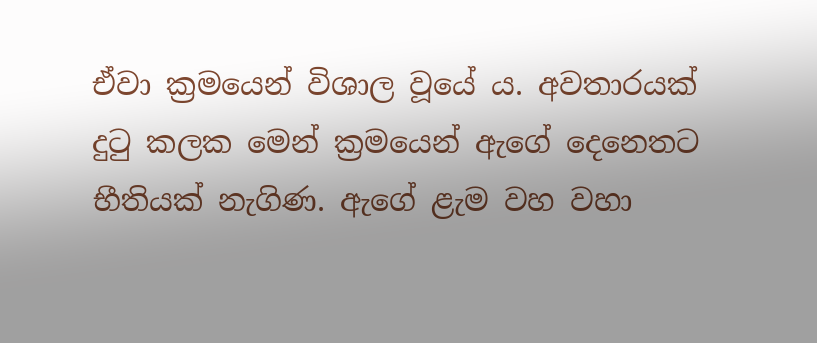ඒවා ක්‍රමයෙන් විශාල වූයේ ය. අවතාරයක් දුටු කලක මෙන් ක්‍රමයෙන් ඇගේ දෙනෙතට භීතියක් නැගිණ. ඇගේ ළැම වහ වහා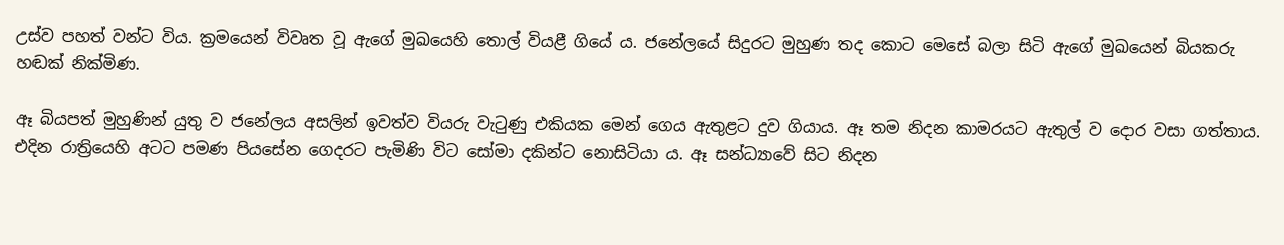උස්ව පහත් වන්ට විය. ක්‍රමයෙන් විවෘත වූ ඇගේ මුඛයෙහි තොල් වියළී ගියේ ය. ජනේලයේ සිදුරට මුහුණ තද කොට මෙසේ බලා සිටි ඇගේ මුඛයෙන් බියකරු හඬක් නික්මිණ.

ඈ බියපත් මුහුණින් යුතු ව ජනේලය අසලින් ඉවත්ව වියරු වැටුණු එකියක මෙන් ගෙය ඇතුළට දුව ගියාය. ඈ තම නිදන කාමරයට ඇතුල් ව දොර වසා ගත්තාය. එදින රාත්‍රියෙහි අටට පමණ පියසේන ගෙදරට පැමිණි විට සෝමා දකින්ට නොසිටියා ය. ඈ සන්ධ්‍යාවේ සිට නිදන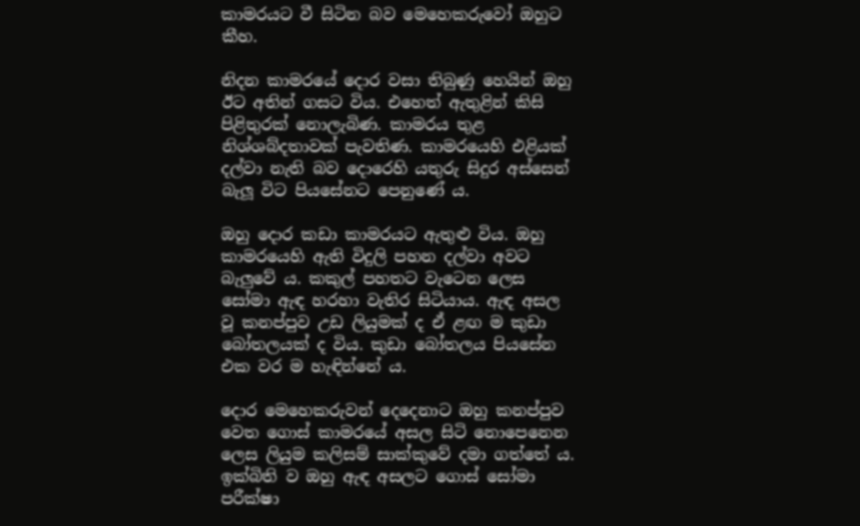කාමරයට වී සිටින බව මෙහෙකරුවෝ ඔහුට කීහ.

නිදන කාමරයේ දොර වසා තිබුණු හෙයින් ඔහු ඊට අතින් ගසට විය. එහෙත් ඇතුළින් කිසි පිළිතුරක් නොලැබිණ. කාමරය තුළ නිශ්ශබ්දතාවක් පැවතිණ. කාමරයෙහි එළියක් දල්වා නැති බව දොරෙහි යතුරු සිදුර අස්සෙන් බැලූ විට පියසේනට පෙනුණේ ය.

ඔහු දොර කඩා කාමරයට ඇතුළු විය. ඔහු කාමරයෙහි ඇති විදුලි පහන දල්වා අවට බැලුවේ ය. කකුල් පහතට වැටෙන ලෙස සෝමා ඇඳ හරහා වැතිර සිටියාය. ඇඳ අසල වූ කනප්පුව උඩ ලියුමක් ද ඒ ළඟ ම කුඩා බෝතලයක් ද විය. කුඩා බෝතලය පියසේන එක වර ම හැඳින්නේ ය.

දොර මෙහෙකරුවන් දෙදෙනාට ඔහු කනප්පුව වෙත ගොස් කාමරයේ අසල සිටි නොපෙනෙන ලෙස ලියුම කලිසම් සාක්කුවේ දමා ගත්තේ ය. ඉක්බිති ව ඔහු ඇඳ අසලට ගොස් සෝමා පරීක්ෂා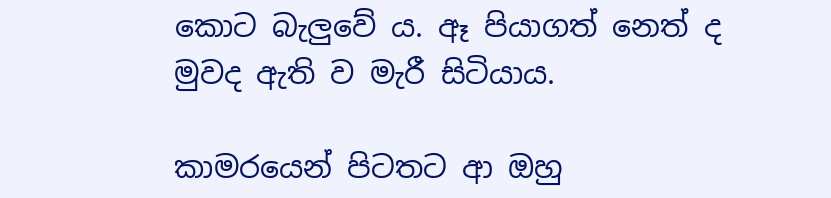කොට බැලුවේ ය. ඈ පියාගත් නෙත් ද මුවද ඇති ව මැරී සිටියාය.

කාමරයෙන් පිටතට ආ ඔහු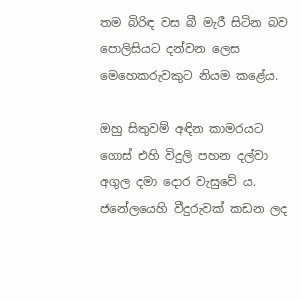තම බිරිඳ වස බී මැරී සිටින බව පොලිසියට දන්වන ලෙස මෙහෙකරුවකුට නියම කළේය.

ඔහු සිතුවම් අඳින කාමරයට ගොස් එහි විදුලි පහන දල්වා අගුල දමා දොර වැසුවේ ය. ජනේලයෙහි වීදුරුවක් කඩන ලද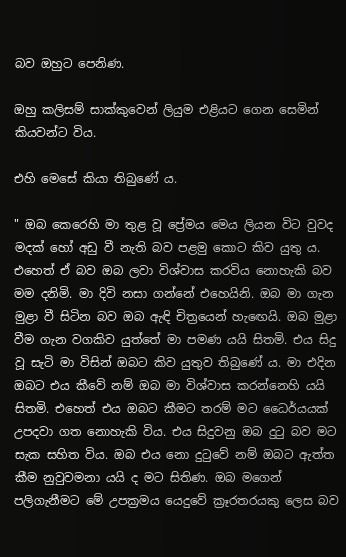බව ඔහුට පෙනිණ.

ඔහු කලිසම් සාක්කුවෙන් ලියුම එළියට ගෙන සෙමින් කියවන්ට විය.

එහි මෙසේ කියා තිබුණේ ය.

" ඔබ කෙරෙහි මා තුළ වූ ප්‍රේමය මෙය ලියන විට වුවද මදක් හෝ අඩු වී නැති බව පළමු කොට කිව යුතු ය. එහෙත් ඒ බව ඔබ ලවා විශ්වාස කරවිය නොහැකි බව මම දනිමි. මා දිවි නසා ගන්නේ එහෙයිනි. ඔබ මා ගැන මුළා වී සිටින බව ඔබ ඇඳි චිත්‍රයෙන් හැඟෙයි. ඔබ මුළා වීම ගැන වගකිව යුත්තේ මා පමණ යයි සිතමි. එය සිදු වූ සැටි මා විසින් ඔබට කිව යුතුව තිබුණේ ය. මා එදින ඔබට එය කීවේ නම් ඔබ මා විශ්වාස කරන්නෙහි යයි සිතමි. එහෙත් එය ඔබට කීමට තරම් මට ධෛර්යයක් උපදවා ගත නොහැකි විය. එය සිදුවනු ඔබ දුටු බව මට සැක සහිත විය. ඔබ එය නො දුටුවේ නම් ඔබට ඇත්ත කීම නුවුවමනා යයි ද මට සිතිණ. ඔබ මගෙන් පලිගැනීමට මේ උපක්‍රමය යෙදුවේ ක්‍රෑරතරයකු ලෙස බව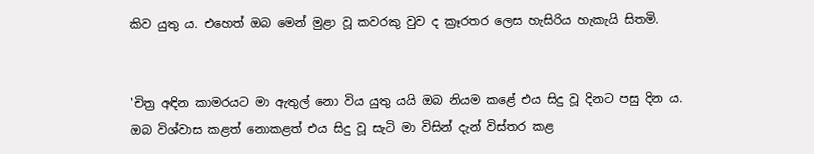කිව යුතු ය. එහෙත් ඔබ මෙන් මුළා වූ කවරකු වුව ද ක්‍රෑරතර ලෙස හැසිරිය හැකැයි සිතමි.


'චිත්‍ර අඳින කාමරයට මා ඇතුල් නො විය යුතු යයි ඔබ නියම කළේ එය සිදු වූ දිනට පසු දින ය. ඔබ විශ්වාස කළත් නොකළත් එය සිදු වූ සැටි මා විසින් දැන් විස්තර කළ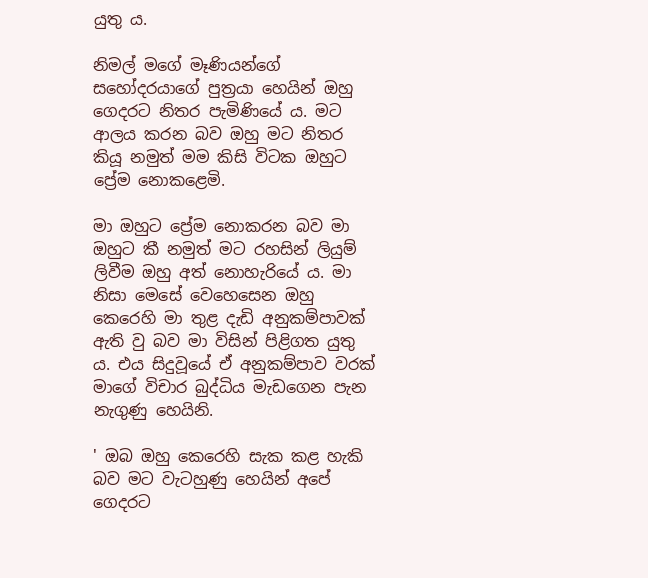යුතු ය.

නිමල් මගේ මෑණියන්ගේ සහෝදරයාගේ පුත්‍රයා හෙයින් ඔහු  ගෙදරට නිතර පැමිණියේ ය. මට ආලය කරන බව ඔහු මට නිතර කියූ නමුත් මම කිසි විටක ඔහුට ප්‍රේම නොකළෙමි.

මා ඔහුට ප්‍රේම නොකරන බව මා ඔහුට කී නමුත් මට රහසින් ලියුම් ලිවීම ඔහු අත් නොහැරියේ ය. මා නිසා මෙසේ වෙහෙසෙන ඔහු කෙරෙහි මා තුළ දැඩි අනුකම්පාවක් ඇති වු බව මා විසින් පිළිගත යුතු ය. එය සිදුවූයේ ඒ අනුකම්පාව වරක් මාගේ විචාර බුද්ධිය මැඩගෙන පැන නැගුණු හෙයිනි.

' ඔබ ඔහු කෙරෙහි සැක කළ හැකි බව මට වැටහුණු හෙයින් අපේ ගෙදරට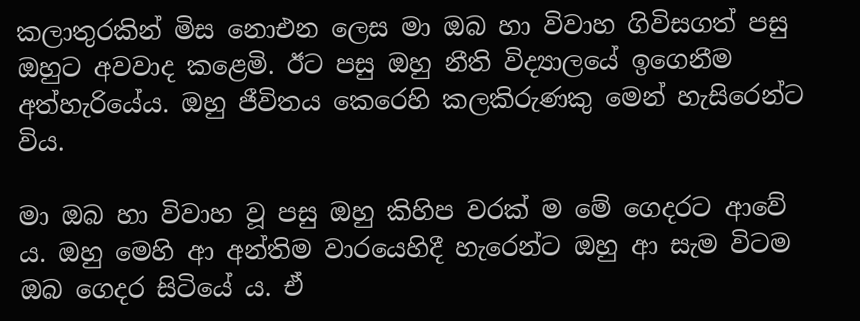කලාතුරකින් මිස නොඑන ලෙස මා ඔබ හා විවාහ ගිවිසගත් පසු ඔහුට අවවාද කළෙමි. ඊට පසු ඔහු නීති විද්‍යාලයේ ඉගෙනීම අත්හැරියේය. ඔහු ජීවිතය කෙරෙහි කලකිරුණකු මෙන් හැසිරෙන්ට විය.

මා ඔබ හා විවාහ වූ පසු ඔහු කිහිප වරක් ම මේ ගෙදරට ආවේ ය. ඔහු මෙහි ආ අන්තිම වාරයෙහිදී හැරෙන්ට ඔහු ආ සැම විටම ඔබ ගෙදර සිටියේ ය. ඒ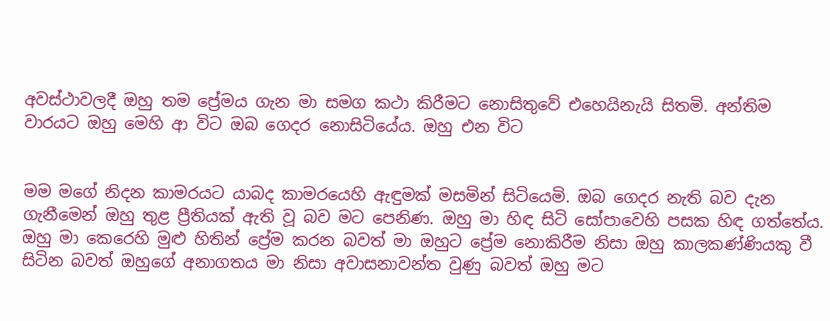අවස්ථාවලදී ඔහු තම ප්‍රේමය ගැන මා සමග කථා කිරීමට නොසිතුවේ එහෙයිනැයි සිතමි. අන්තිම වාරයට ඔහු මෙහි ආ විට ඔබ ගෙදර නොසිටියේය. ඔහු එන විට


මම මගේ නිදන කාමරයට යාබද කාමරයෙහි ඇඳුමක් මසමින් සිටියෙමි. ඔබ ගෙදර නැති බව දැන ගැනීමෙන් ඔහු තුළ ප්‍රීතියක් ඇති වූ බව මට පෙනිණ. ඔහු මා හිඳ සිටි සෝපාවෙහි පසක හිඳ ගත්තේය. ඔහු මා කෙරෙහි මුළු හිතින් ප්‍රේම කරන බවත් මා ඔහුට ප්‍රේම නොකිරීම නිසා ඔහු කාලකණ්ණියකු වී සිටින බවත් ඔහුගේ අනාගතය මා නිසා අවාසනාවන්ත වුණු බවත් ඔහු මට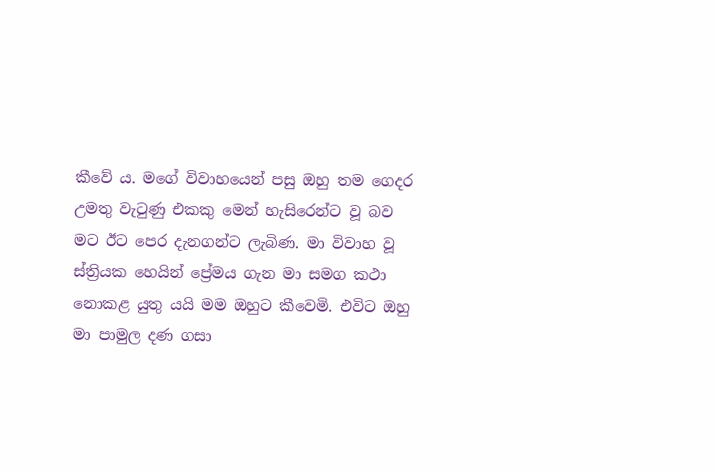කීවේ ය. මගේ විවාහයෙන් පසු ඔහු තම ගෙදර උමතු වැටුණු එකකු මෙන් හැසිරෙන්ට වූ බව මට ඊට පෙර දැනගන්ට ලැබිණ. මා විවාහ වූ ස්ත්‍රියක හෙයින් ප්‍රේමය ගැන මා සමග කථා නොකළ යුතු යයි මම ඔහුට කීවෙමි. එවිට ඔහු මා පාමුල දණ ගසා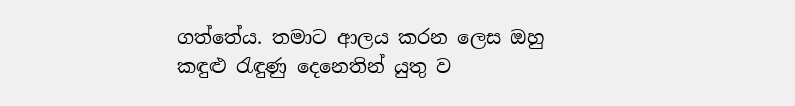ගත්තේය. තමාට ආලය කරන ලෙස ඔහු කඳුළු රැඳුණු දෙනෙතින් යුතු ව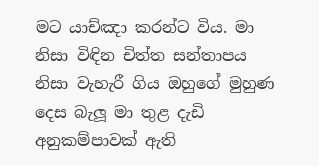මට යාච්ඤා කරන්ට විය. මා නිසා විඳින චිත්ත සන්තාපය නිසා වැහැරී ගිය ඔහුගේ මුහුණ දෙස බැලූ මා තුළ දැඩි අනුකම්පාවක් ඇති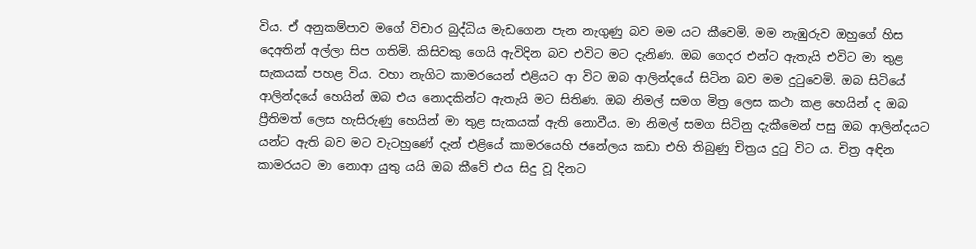විය. ඒ අනුකම්පාව මගේ විචාර බුද්ධිය මැඩගෙන පැන නැගුණු බව මම යට කීවෙමි. මම නැඹුරුව ඔහුගේ හිස දෙඅතින් අල්ලා සිප ගතිමි. කිසිවකු ගෙයි ඇවිදින බව එවිට මට දැනිණ. ඔබ ගෙදර එන්ට ඇතැයි එවිට මා තුළ සැකයක් පහළ විය. වහා නැගිට කාමරයෙන් එළියට ආ විට ඔබ ආලින්දයේ සිටින බව මම දුටුවෙමි. ඔබ සිටියේ ආලින්දයේ හෙයින් ඔබ එය නොදකින්ට ඇතැයි මට සිතිණ. ඔබ නිමල් සමග මිත්‍ර ලෙස කථා කළ හෙයින් ද ඔබ ප්‍රීතිමත් ලෙස හැසිරුණු හෙයින් මා තුළ සැකයක් ඇති නොවීය. මා නිමල් සමග සිටිනු දැකීමෙන් පසු ඔබ ආලින්දයට යන්ට ඇති බව මට වැටහුණේ දැන් එළියේ කාමරයෙහි ජනේලය කඩා එහි තිබුණු චිත්‍රය දුටු විට ය. චිත්‍ර අඳින කාමරයට මා නොආ යුතු යයි ඔබ කීවේ එය සිදු වූ දිනට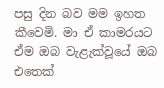පසු දින බව මම ඉහත කීවෙමි. මා ඒ කාමරයට ඒම ඔබ වැළැක්වූයේ ඔබ එතෙක්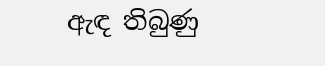ඇඳ තිබුණු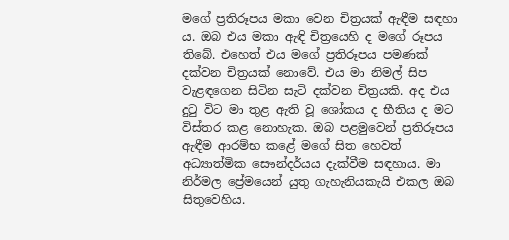මගේ ප්‍රතිරූපය මකා වෙන චිත්‍රයක් ඇඳීම සඳහා ය. ඔබ එය මකා ඇඳි චිත්‍රයෙහි ද මගේ රූපය තිබේ. එහෙත් එය මගේ ප්‍රතිරූපය පමණක් දක්වන චිත්‍රයක් නොවේ. එය මා නිමල් සිප වැළඳගෙන සිටින සැටි දක්වන චිත්‍රයකි. අද එය දුටු විට මා තුළ ඇති වූ ශෝකය ද භීතිය ද මට විස්තර කළ නොහැක. ඔබ පළමුවෙන් ප්‍රතිරූපය ඇඳීම ආරම්භ කළේ මගේ සිත හෙවත් අධ්‍යාත්මික සෞන්දර්යය දැක්වීම සඳහාය. මා නිර්මල ප්‍රේමයෙන් යුතු ගැහැනියකැයි එකල ඔබ සිතුවෙහිය.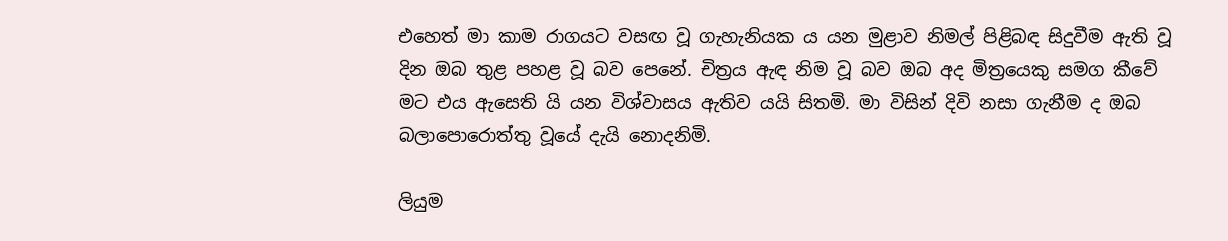එහෙත් මා කාම රාගයට වසඟ වූ ගැහැනියක ය යන මුළාව නිමල් පිළිබඳ සිදුවීම ඇති වූ දින ඔබ තුළ පහළ වූ බව පෙනේ. චිත්‍රය ඇඳ නිම වූ බව ඔබ අද මිත්‍රයෙකු සමග කීවේ මට එය ඇසෙති යි යන විශ්වාසය ඇතිව යයි සිතමි. මා විසින් දිවි නසා ගැනීම ද ඔබ බලාපොරොත්තු වූයේ දැයි නොදනිමි.

ලියුම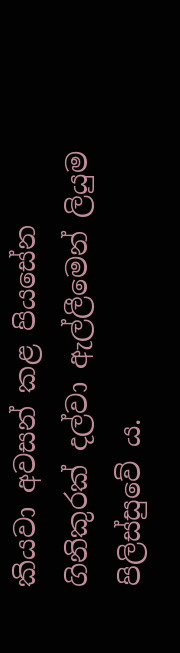කියවා අවසන් කළ පියසේන ගිනිකුරක් දල්වා ඇල්ලීමෙන් ලියුම පිලිස්සුවේ ය.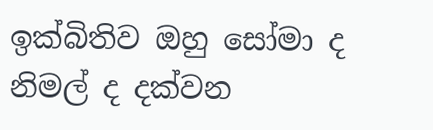ඉක්බිතිව ඔහු සෝමා ද නිමල් ද දක්වන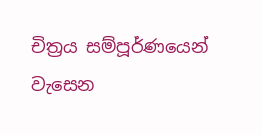චිත්‍රය සම්පූර්ණයෙන් වැසෙන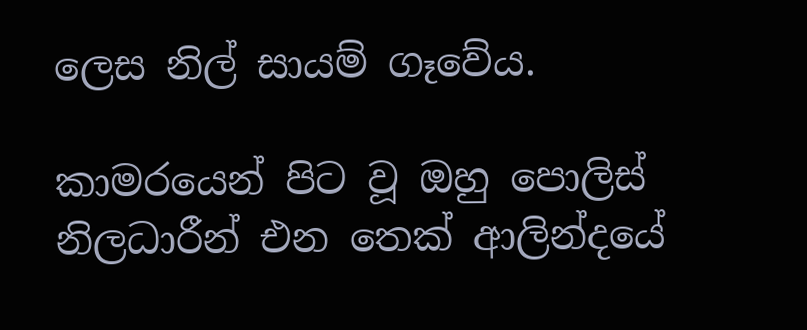ලෙස නිල් සායම් ගෑවේය.

කාමරයෙන් පිට වූ ඔහු පොලිස් නිලධාරීන් එන තෙක් ආලින්දයේ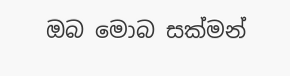ඔබ මොබ සක්මන්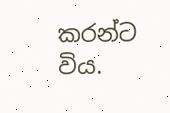කරන්ට විය.